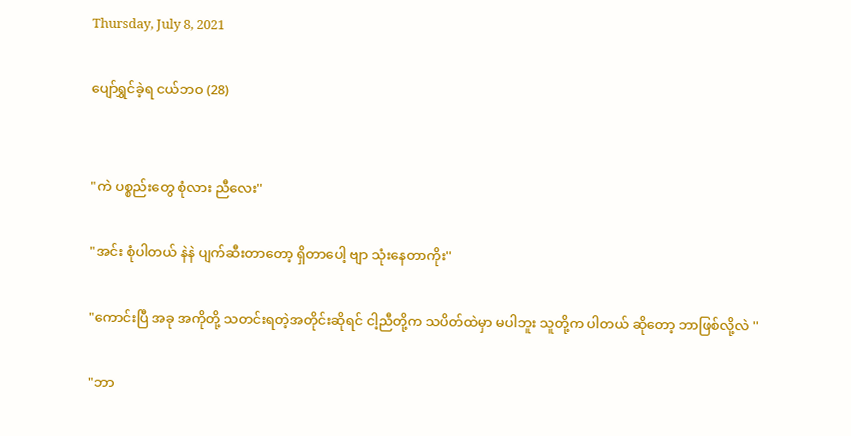Thursday, July 8, 2021

ပျော်ရွှင်ခဲ့ရ ငယ်ဘဝ (28)


"ကဲ ပစ္စည်းတွေ စုံလား ညီလေး''

"အင်း စုံပါတယ် နဲနဲ ပျက်ဆီးတာတော့ ရှိတာပေါ့ ဗျာ သုံးနေတာကိုး''

"ကောင်းပြီ အခု အကိုတို့ သတင်းရတဲ့အတိုင်းဆိုရင် ငါ့ညီတို့က သပိတ်ထဲမှာ မပါဘူး သူတို့က ပါတယ် ဆိုတော့ ဘာဖြစ်လို့လဲ ''

"ဘာ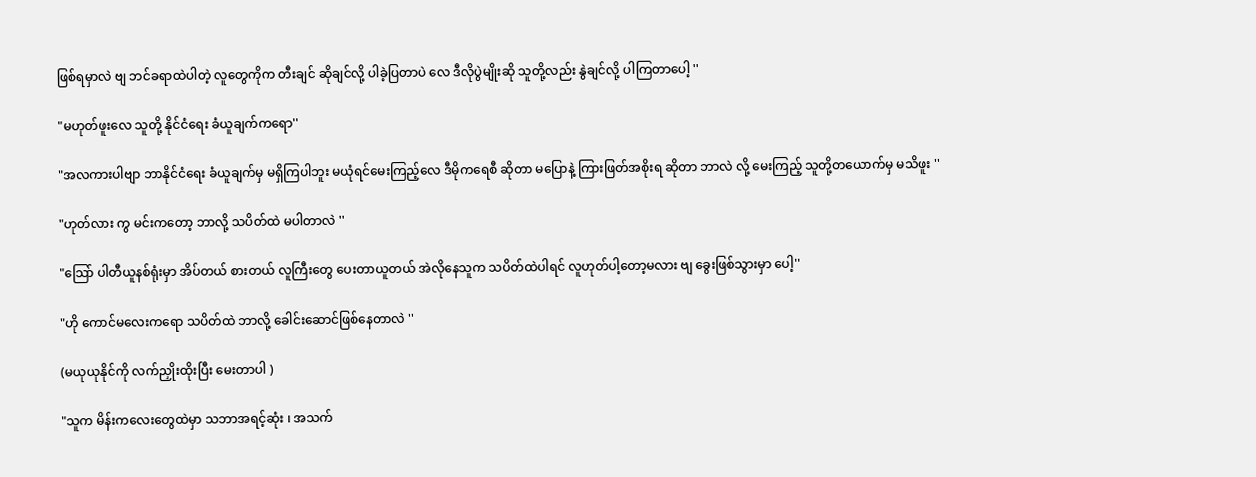ဖြစ်ရမှာလဲ ဗျ ဘင်ခရာထဲပါတဲ့ လူတွေကိုက တီးချင် ဆိုချင်လို့ ပါခဲ့ပြတာပဲ လေ ဒီလိုပွဲမျိုးဆို သူတို့လည်း နွဲချင်လို့ ပါကြတာပေါ့ ''

"မဟုတ်ဖူးလေ သူတို့ နိုင်ငံရေး ခံယူချက်ကရော''

"အလကားပါဗျာ ဘာနိုင်ငံရေး ခံယူချက်မှ မရှိကြပါဘူး မယုံရင်မေးကြည့်လေ ဒီမိုကရေစီ ဆိုတာ မပြောနဲ့ ကြားဖြတ်အစိုးရ ဆိုတာ ဘာလဲ လို့ မေးကြည့် သူတို့တယောက်မှ မသိဖူး ''

"ဟုတ်လား ကွ မင်းကတော့ ဘာလို့ သပိတ်ထဲ မပါတာလဲ ''

"သြော် ပါတီယူနစ်ရုံးမှာ အိပ်တယ် စားတယ် လူကြီးတွေ ပေးတာယူတယ် အဲလိုနေသူက သပိတ်ထဲပါရင် လူဟုတ်ပါ့တော့မလား ဗျ ခွေးဖြစ်သွားမှာ ပေါ့''

"ဟို ကောင်မလေးကရော သပိတ်ထဲ ဘာလို့ ခေါင်းဆောင်ဖြစ်နေတာလဲ ''

(မယုယုနိုင်ကို လက်ညှိုးထိုးပြီး မေးတာပါ )

"သူက မိန်းကလေးတွေထဲမှာ သဘာအရင့်ဆုံး ၊ အသက်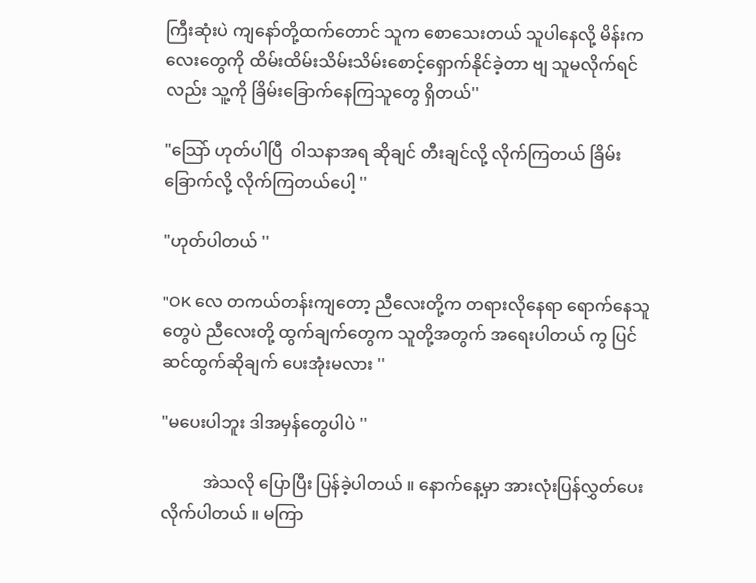ကြီးဆုံးပဲ ကျနော်တို့ထက်တောင် သူက စောသေးတယ် သူပါနေလို့ မိန်းကလေးတွေကို ထိမ်းထိမ်းသိမ်းသိမ်းစောင့်ရှောက်နိုင်ခဲ့တာ ဗျ သူမလိုက်ရင်လည်း သူ့ကို ခြိမ်းခြောက်နေကြသူတွေ ရှိတယ်''

"သြော် ဟုတ်ပါပြီ  ဝါသနာအရ ဆိုချင် တီးချင်လို့ လိုက်ကြတယ် ခြိမ်းခြောက်လို့ လိုက်ကြတယ်ပေါ့ ''

"ဟုတ်ပါတယ် ''

"OK လေ တကယ်တန်းကျတော့ ညီလေးတို့က တရားလိုနေရာ ရောက်နေသူတွေပဲ ညီလေးတို့ ထွက်ချက်တွေက သူတို့အတွက် အရေးပါတယ် ကွ ပြင်ဆင်ထွက်ဆိုချက် ပေးအုံးမလား ''

"မပေးပါဘူး ဒါအမှန်တွေပါပဲ ''

          အဲသလို ပြောပြီး ပြန်ခဲ့ပါတယ် ။ နောက်နေ့မှာ အားလုံးပြန်လွှတ်ပေးလိုက်ပါတယ် ။ မကြာ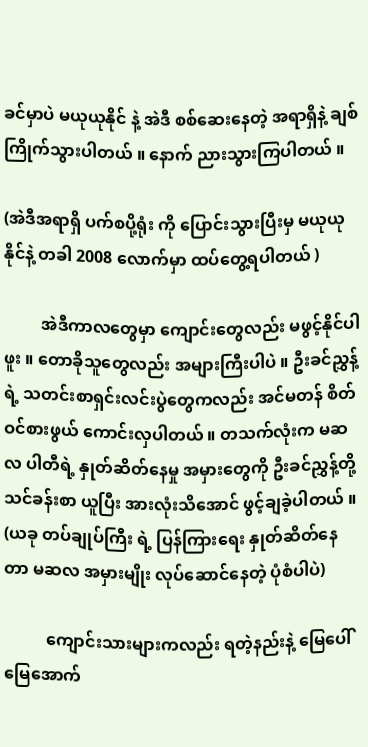ခင်မှာပဲ မယုယုနိုင် နဲ့ အဲဒီ စစ်ဆေးနေတဲ့ အရာရှိနဲ့ ချစ်ကြိုက်သွားပါတယ် ။ နောက် ညားသွားကြပါတယ် ။

(အဲဒီအရာရှိ ပက်စပို့ရုံး ကို ပြောင်းသွားပြီးမှ မယုယုနိုင်နဲ့ တခါ 2008 လောက်မှာ ထပ်တွေ့ရပါတယ် )

         အဲဒီကာလတွေမှာ ကျောင်းတွေလည်း မဖွင့်နိုင်ပါဖူး ။ တောခိုသူတွေလည်း အများကြီးပါပဲ ။ ဦးခင်ညွှန့်ရဲ့ သတင်းစာရှင်းလင်းပွဲတွေကလည်း အင်မတန် စိတ်ဝင်စားဖွယ် ကောင်းလှပါတယ် ။ တသက်လုံးက မဆလ ပါတီရဲ့ နှုတ်ဆိတ်နေမှု အမှားတွေကို ဦးခင်ညွှန့်တို့ သင်ခန်းစာ ယူပြီး အားလုံးသိအောင် ဖွင့်ချခဲ့ပါတယ် ။
(ယခု တပ်ချုပ်ကြီး ရဲ့ ပြန်ကြားရေး နှုတ်ဆိတ်နေတာ မဆလ အမှားမျိုး လုပ်ဆောင်နေတဲ့ ပုံစံပါပဲ)

          ကျောင်းသားများကလည်း ရတဲ့နည်းနဲ့ မြေပေါ် မြေအောက်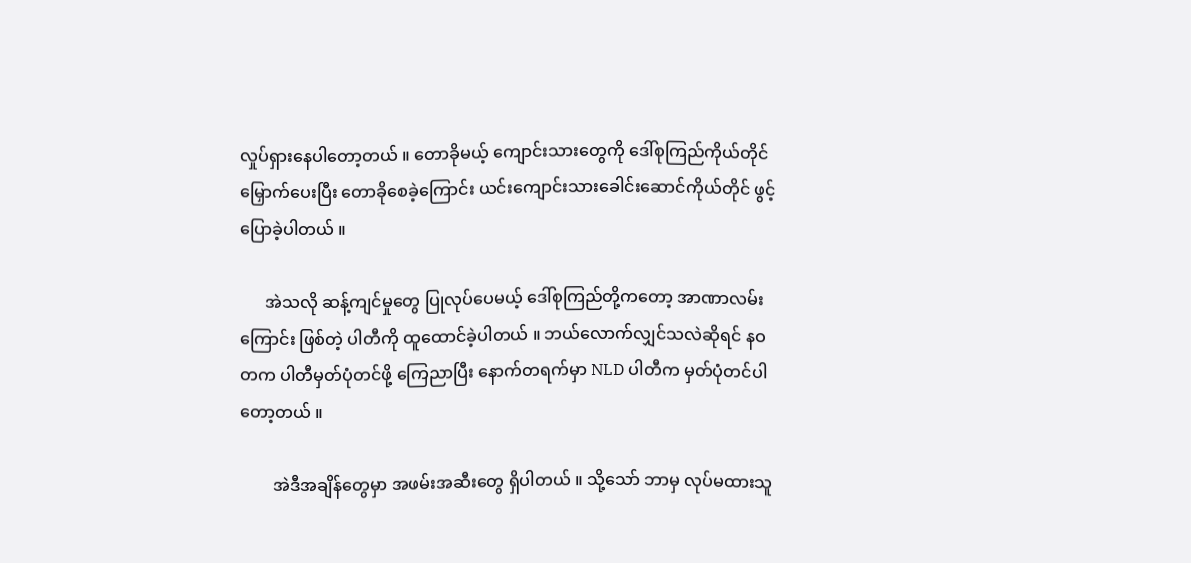လှုပ်ရှားနေပါတော့တယ် ။ တောခိုမယ့် ကျောင်းသားတွေကို ဒေါ်စုကြည်ကိုယ်တိုင် မြှောက်ပေးပြီး တောခိုစေခဲ့ကြောင်း ယင်းကျောင်းသားခေါင်းဆောင်ကိုယ်တိုင် ဖွင့်ပြောခဲ့ပါတယ် ။

      အဲသလို ဆန့်ကျင်မှုတွေ ပြုလုပ်ပေမယ့် ဒေါ်စုကြည်တို့ကတော့ အာဏာလမ်းကြောင်း ဖြစ်တဲ့ ပါတီကို ထူထောင်ခဲ့ပါတယ် ။ ဘယ်လောက်လျှင်သလဲဆိုရင် နဝတက ပါတီမှတ်ပုံတင်ဖို့ ကြေညာပြီး နောက်တရက်မှာ NLD ပါတီက မှတ်ပုံတင်ပါတော့တယ် ။

        အဲဒီအချိန်တွေမှာ အဖမ်းအဆီးတွေ ရှိပါတယ် ။ သို့သော် ဘာမှ လုပ်မထားသူ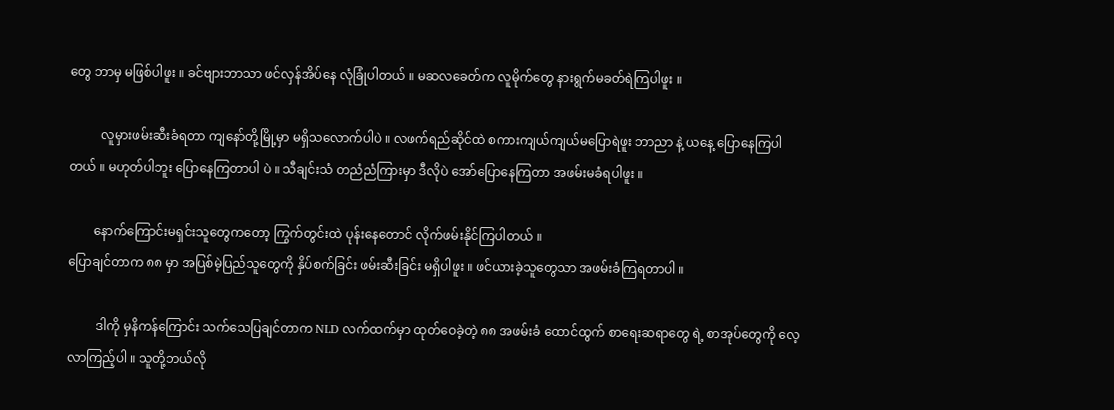တွေ ဘာမှ မဖြစ်ပါဖူး ။ ခင်ဗျားဘာသာ ဖင်လှန်အိပ်နေ လုံခြုံပါတယ် ။ မဆလခေတ်က လူမိုက်တွေ နားရွက်မခတ်ရဲကြပါဖူး ။

          လူမှားဖမ်းဆီးခံရတာ ကျနော်တို့မြို့မှာ မရှိသလောက်ပါပဲ ။ လဖက်ရည်ဆိုင်ထဲ စကားကျယ်ကျယ်မပြောရဲဖူး ဘာညာ နဲ့ ယနေ့ ပြောနေကြပါတယ် ။ မဟုတ်ပါဘူး ပြောနေကြတာပါ ပဲ ။ သီချင်းသံ တညံညံကြားမှာ ဒီလိုပဲ အော်ပြောနေကြတာ အဖမ်းမခံရပါဖူး ။

        နောက်ကြောင်းမရှင်းသူတွေကတော့ ကြွက်တွင်းထဲ ပုန်းနေတောင် လိုက်ဖမ်းနိုင်ကြပါတယ် ။
ပြောချင်တာက ၈၈ မှာ အပြစ်မဲ့ပြည်သူတွေကို နှိပ်စက်ခြင်း ဖမ်းဆီးခြင်း မရှိပါဖူး ။ ဖင်ယားခဲ့သူတွေသာ အဖမ်းခံကြရတာပါ ။

         ဒါကို မှနိကန်ကြောင်း သက်သေပြချင်တာက NLD လက်ထက်မှာ ထုတ်ဝေခဲ့တဲ့ ၈၈ အဖမ်းခံ ထောင်ထွက် စာရေးဆရာတွေ ရဲ့ စာအုပ်တွေကို လေ့လာကြည့်ပါ ။ သူတို့ဘယ်လို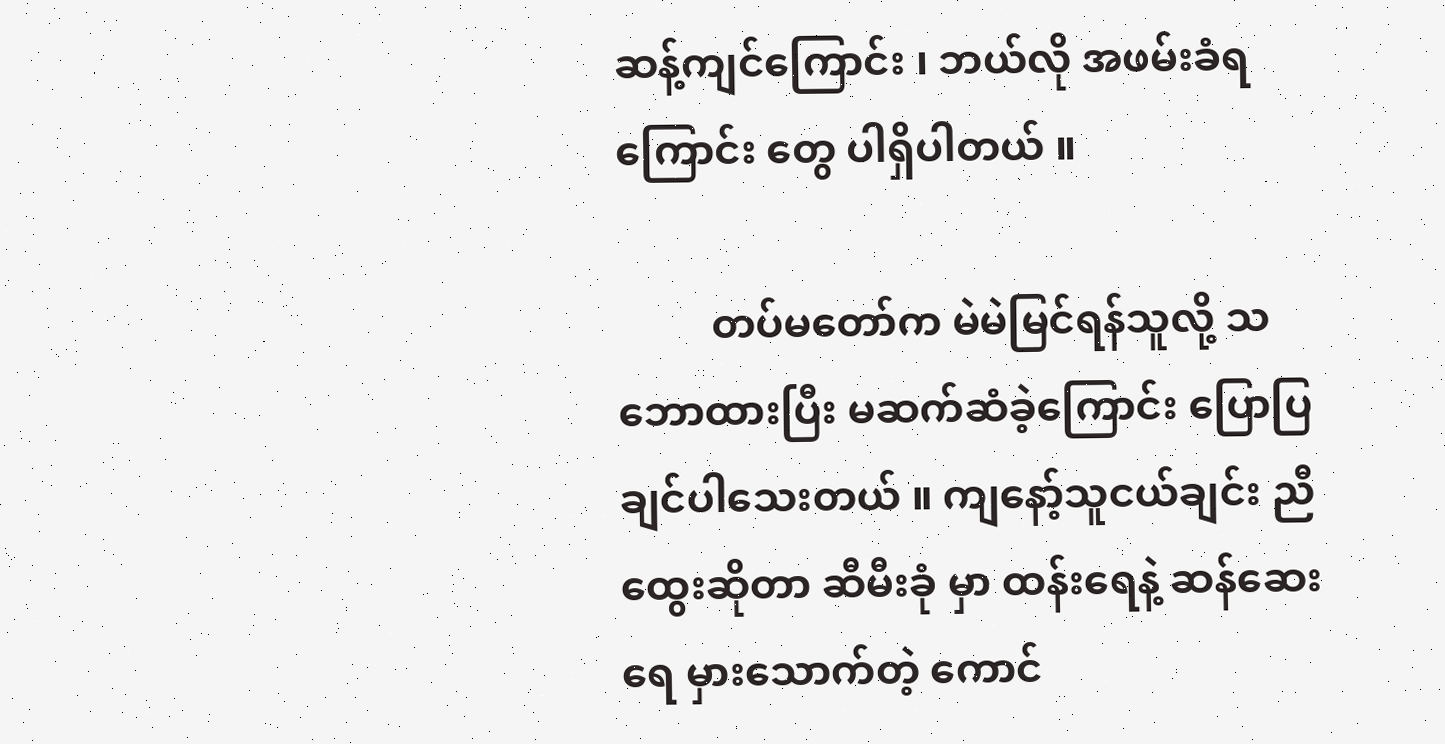ဆန့်ကျင်ကြောင်း ၊ ဘယ်လို အဖမ်းခံရကြောင်း တွေ ပါရှိပါတယ် ။

         တပ်မတော်က မဲမဲမြင်ရန်သူလို့ သဘောထားပြီး မဆက်ဆံခဲ့ကြောင်း ပြောပြချင်ပါသေးတယ် ။ ကျနော့်သူငယ်ချင်း ညီထွေးဆိုတာ ဆီမီးခုံ မှာ ထန်းရေနဲ့ ဆန်ဆေးရေ မှားသောက်တဲ့ ကောင်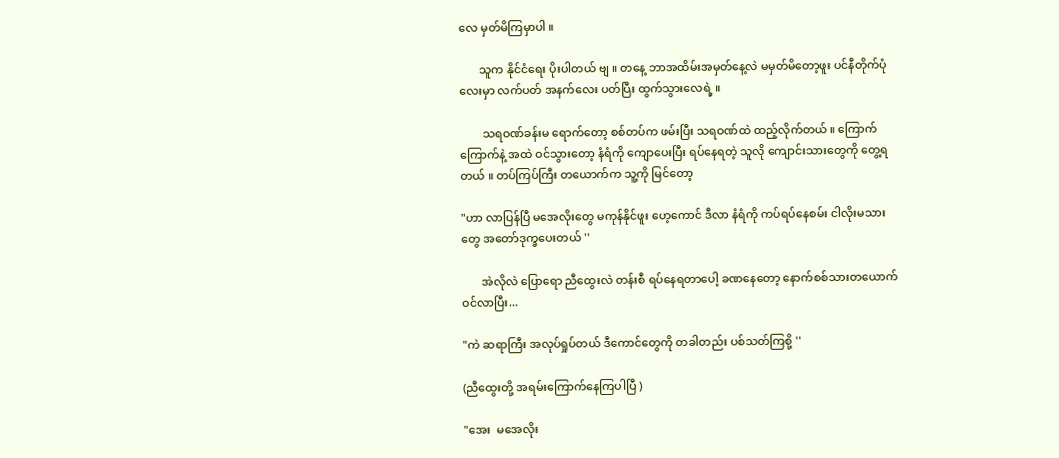လေ မှတ်မိကြမှာပါ ။

       သူက နိုင်ငံရေး ပိုးပါတယ် ဗျ ။ တနေ့ ဘာအထိမ်းအမှတ်နေ့လဲ မမှတ်မိတော့ဖူး ပင်နီတိုက်ပုံလေးမှာ လက်ပတ် အနက်လေး ပတ်ပြီး ထွက်သွားလေရဲ့ ။

        သရဝဏ်ခန်းမ ရောက်တော့ စစ်တပ်က ဖမ်းပြီး သရဝဏ်ထဲ ထည့်လိုက်တယ် ။ ကြောက်ကြောက်နဲ့ အထဲ ဝင်သွားတော့ နံရံကို ကျောပေးပြီး ရပ်နေရတဲ့ သူလို ကျောင်းသားတွေကို တွေ့ရတယ် ။ တပ်ကြပ်ကြီး တယောက်က သူ့ကို မြင်တော့

"ဟာ လာပြန်ပြီ မအေလိုးတွေ မကုန်နိုင်ဖူး ဟေ့ကောင် ဒီလာ နံရံကို ကပ်ရပ်နေစမ်း ငါလိုးမသားတွေ အတော်ဒုက္ခပေးတယ် ''

       အဲလိုလဲ ပြောရော ညီထွေးလဲ တန်းစီ ရပ်နေရတာပေါ့ ခဏနေတော့ နောက်စစ်သားတယောက်ဝင်လာပြီး...

"ကဲ ဆရာကြီး အလုပ်ရှုပ်တယ် ဒီကောင်တွေကို တခါတည်း ပစ်သတ်ကြစို့ ''

(ညီထွေးတို့ အရမ်းကြောက်နေကြပါပြီ )

"အေး  မအေလိုး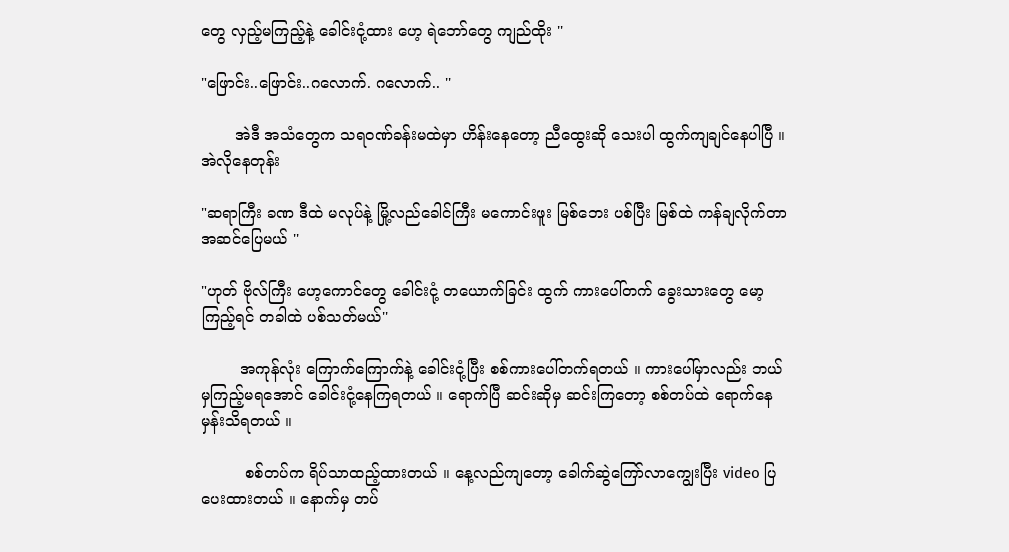တွေ လှည့်မကြည့်နဲ့ ခေါင်းငုံ့ထား ဟေ့ ရဲဘော်တွေ ကျည်ထိုး ''

"ဖြောင်း..ဖြောင်း..ဂလောက်. ဂလောက်.. ''

       အဲဒီ အသံတွေက သရဝဏ်ခန်းမထဲမှာ ဟိန်းနေတော့ ညီထွေးဆို သေးပါ ထွက်ကျချင်နေပါပြီ ။ အဲလိုနေတုန်း

"ဆရာကြီး ခဏ ဒီထဲ မလုပ်နဲ့ မြို့လည်ခေါင်ကြီး မကောင်းဖူး မြစ်ဘေး ပစ်ပြီး မြစ်ထဲ ကန်ချလိုက်တာ အဆင်ပြေမယ် ''

"ဟုတ် ဗိုလ်ကြီး ဟေ့ကောင်တွေ ခေါင်းငုံ့ တယောက်ခြင်း ထွက် ကားပေါ်တက် ခွေးသားတွေ မော့ကြည့်ရင် တခါထဲ ပစ်သတ်မယ်''

        အကုန်လုံး ကြောက်ကြောက်နဲ့ ခေါင်းငုံ့ပြီး စစ်ကားပေါ်တက်ရတယ် ။ ကားပေါ်မှာလည်း ဘယ်မှကြည့်မရအောင် ခေါင်းငုံ့နေကြရတယ် ။ ရောက်ပြီ ဆင်းဆိုမှ ဆင်းကြတော့ စစ်တပ်ထဲ ရောက်နေမှန်းသိရတယ် ။

         စစ်တပ်က ရိပ်သာထည့်ထားတယ် ။ နေ့လည်ကျတော့ ခေါက်ဆွဲကြော်လာကျွေးပြီး video ပြပေးထားတယ် ။ နောက်မှ တပ်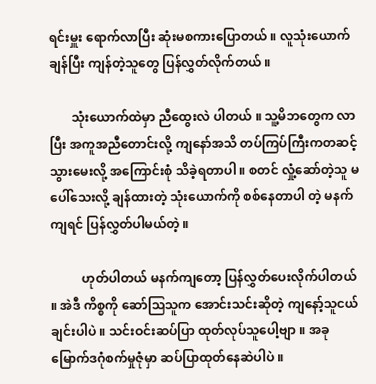ရင်းမှူး ရောက်လာပြီး ဆုံးမစကားပြောတယ် ။ လူသုံးယောက် ချန်ပြီး ကျန်တဲ့သူတွေ ပြန်လွှတ်လိုက်တယ် ။

       သုံးယောက်ထဲမှာ ညီထွေးလဲ ပါတယ် ။ သူ့မိဘတွေက လာပြီး အကူအညီတောင်းလို့ ကျနော်အသိ တပ်ကြပ်ကြီးကတဆင့် သွားမေးလို့ အကြောင်းစုံ သိခဲ့ရတာပါ ။ စတင် လှုံ့ဆော်တဲ့သူ မပေါ်သေးလို့ ချန်ထားတဲ့ သုံးယောက်ကို စစ်နေတာပါ တဲ့ မနက်ကျရင် ပြန်လွှတ်ပါမယ်တဲ့ ။

          ဟုတ်ပါတယ် မနက်ကျတော့ ပြန်လွှတ်ပေးလိုက်ပါတယ် ။ အဲဒီ ကိစ္စကို ဆော်သြသူက အောင်းသင်းဆိုတဲ့ ကျနော့်သူငယ်ချင်းပါပဲ ။ သင်းဝင်းဆပ်ပြာ ထုတ်လုပ်သူပေါ့ဗျာ ။ အခု မြောက်ဒဂုံစက်မှုဇုံမှာ ဆပ်ပြာထုတ်နေဆဲပါပဲ ။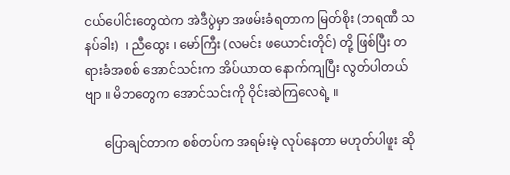ငယ်ပေါင်းတွေထဲက အဲဒီပွဲမှာ အဖမ်းခံရတာက မြတ်စိုး (ဘရဏီ သနပ်ခါး)  ၊ ညီထွေး ၊ မော်ကြီး (လမင်း ဖယောင်းတိုင်) တို့ ဖြစ်ပြီး တရားခံအစစ် အောင်သင်းက အိပ်ယာထ နောက်ကျပြီး လွတ်ပါတယ် ဗျာ ။ မိဘတွေက အောင်သင်းကို ဝိုင်းဆဲကြလေရဲ့ ။

      ပြောချင်တာက စစ်တပ်က အရမ်းမဲ့ လုပ်နေတာ မဟုတ်ပါဖူး ဆို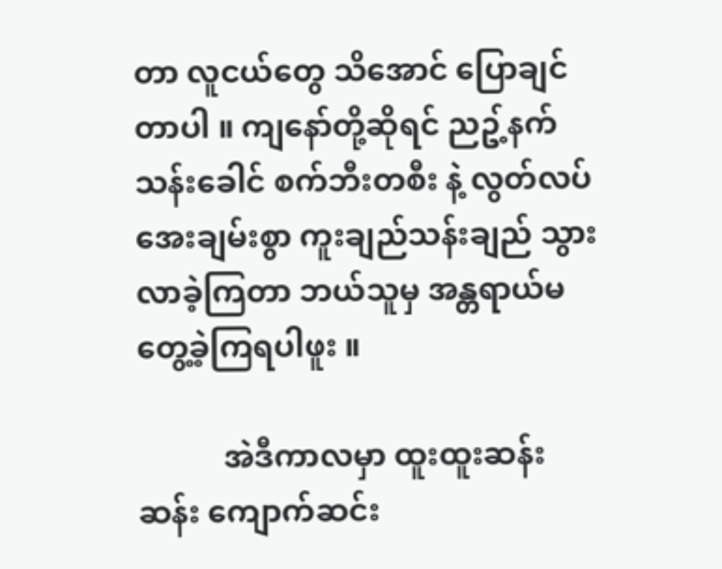တာ လူငယ်တွေ သိအောင် ပြောချင်တာပါ ။ ကျနော်တို့ဆိုရင် ညဥ့်နက်သန်းခေါင် စက်ဘီးတစီး နဲ့ လွတ်လပ်အေးချမ်းစွာ ကူးချည်သန်းချည် သွားလာခဲ့ကြတာ ဘယ်သူမှ အန္တရာယ်မတွေ့ခဲ့ကြရပါဖူး ။

           အဲဒီကာလမှာ ထူးထူးဆန်းဆန်း ကျောက်ဆင်း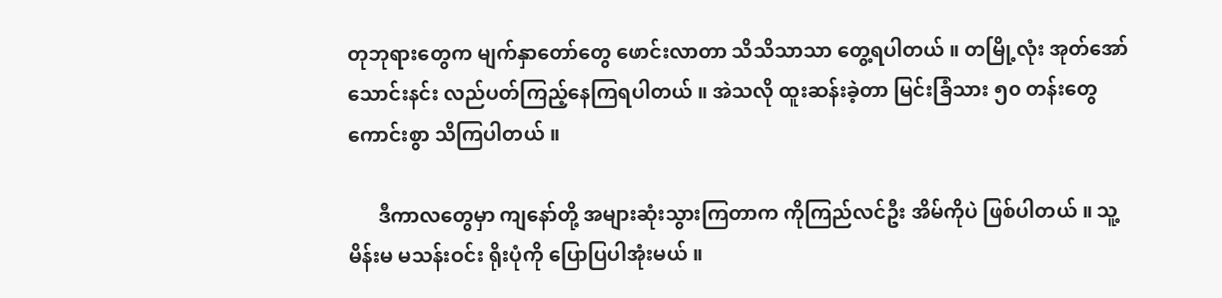တုဘုရားတွေက မျက်နှာတော်တွေ ဖောင်းလာတာ သိသိသာသာ တွေ့ရပါတယ် ။ တမြို့လုံး အုတ်အော်သောင်းနင်း လည်ပတ်ကြည့်နေကြရပါတယ် ။ အဲသလို ထူးဆန်းခဲ့တာ မြင်းခြံသား ၅၀ တန်းတွေ ကောင်းစွာ သိကြပါတယ် ။

      ဒီကာလတွေမှာ ကျနော်တို့ အများဆုံးသွားကြတာက ကိုကြည်လင်ဦး အိမ်ကိုပဲ ဖြစ်ပါတယ် ။ သူ့မိန်းမ မသန်းဝင်း ရိုးပုံကို ပြောပြပါအုံးမယ် ။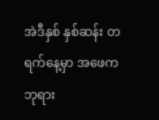အဲဒီနှစ် နှစ်ဆန်း တရက်နေ့မှာ အဖေက ဘုရား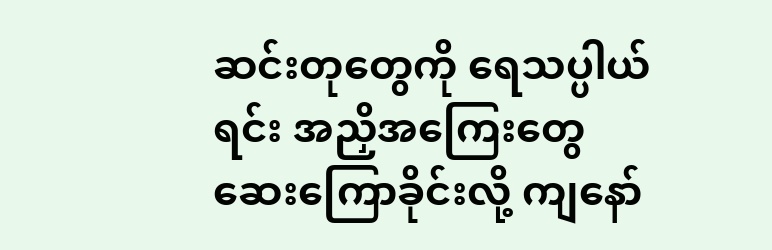ဆင်းတုတွေကို ရေသပ္ပါယ်ရင်း အညှိအကြေးတွေ ဆေးကြောခိုင်းလို့ ကျနော်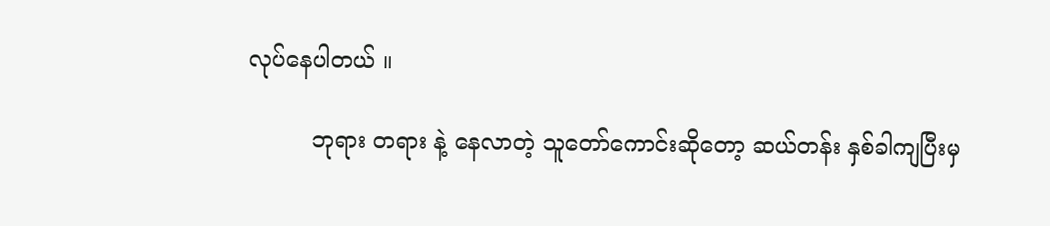လုပ်နေပါတယ် ။

         ဘုရား တရား နဲ့ နေလာတဲ့ သူတော်ကောင်းဆိုတော့ ဆယ်တန်း နှစ်ခါကျပြီးမှ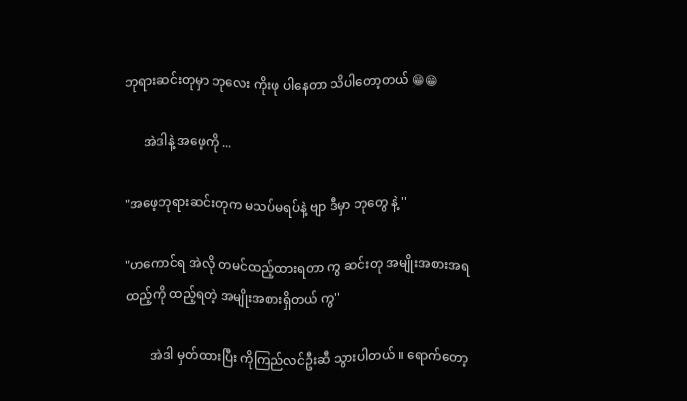ဘုရားဆင်းတုမှာ ဘုလေး ကိုးဖု ပါနေတာ သိပါတော့တယ် 😁😁

      အဲဒါနဲ့ အဖေ့ကို ...

"အဖေ့ဘုရားဆင်းတုက မသပ်မရပ်နဲ့ ဗျာ ဒီမှာ ဘုတွေ နဲ့ ''

"ဟကောင်ရ အဲလို တမင်ထည့်ထားရတာ ကွ ဆင်းတု အမျိုးအစားအရ ထည့်ကို ထည့်ရတဲ့ အမျိုးအစားရှိတယ် ကွ''

        အဲဒါ မှတ်ထားပြီး ကိုကြည်လင်ဦးဆီ သွားပါတယ် ။ ရောက်တော့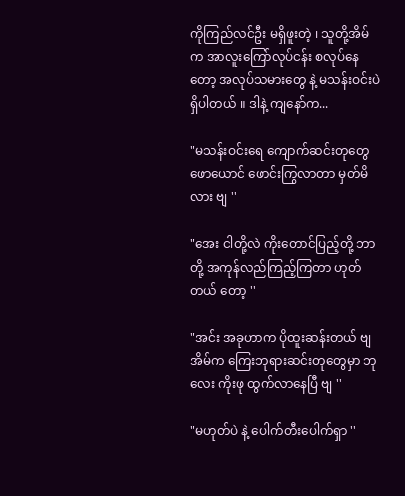ကိုကြည်လင်ဦး မရှိဖူးတဲ့ ၊ သူတို့အိမ်က အာလူးကြော်လုပ်ငန်း စလုပ်နေတော့ အလုပ်သမားတွေ နဲ့ မသန်းဝင်းပဲ ရှိပါတယ် ။ ဒါနဲ့ ကျနော်က...

"မသန်းဝင်းရေ ကျောက်ဆင်းတုတွေ ဖောယောင် ဖောင်းကြွလာတာ မှတ်မိလား ဗျ ''

"အေး ငါတို့လဲ ကိုးတောင်ပြည့်တို့ ဘာတို့ အကုန်လည်ကြည့်ကြတာ ဟုတ်တယ် တော့ ''

"အင်း အခုဟာက ပိုထူးဆန်းတယ် ဗျ အိမ်က ကြေးဘုရားဆင်းတုတွေမှာ ဘုလေး ကိုးဖု ထွက်လာနေပြီ ဗျ ''

"မဟုတ်ပဲ နဲ့ ပေါက်တီးပေါက်ရှာ ''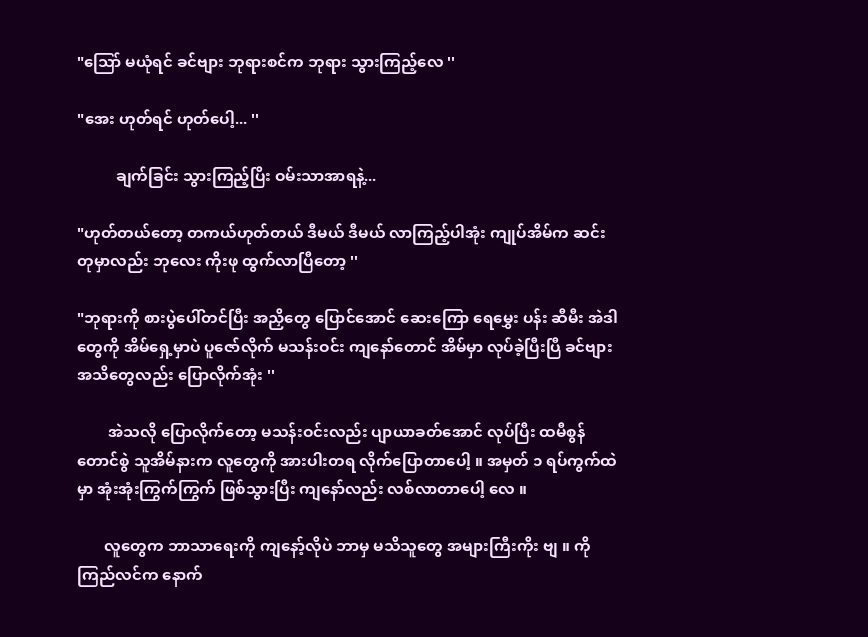"သြော် မယုံရင် ခင်ဗျား ဘုရားစင်က ဘုရား သွားကြည့်လေ ''

"အေး ဟုတ်ရင် ဟုတ်ပေါ့... ''

          ချက်ခြင်း သွားကြည့်ပြိး ဝမ်းသာအာရနဲ့...

"ဟုတ်တယ်တော့ တကယ်ဟုတ်တယ် ဒီမယ် ဒီမယ် လာကြည့်ပါအုံး ကျုပ်အိမ်က ဆင်းတုမှာလည်း ဘုလေး ကိုးဖု ထွက်လာပြီတော့ ''

"ဘုရားကို စားပွဲပေါ်တင်ပြီး အညှိတွေ ပြောင်အောင် ဆေးကြော ရေမွှေး ပန်း ဆီမီး အဲဒါတွေကို အိမ်ရှေ့မှာပဲ ပူဇော်လိုက် မသန်းဝင်း ကျနော်တောင် အိမ်မှာ လုပ်ခဲ့ပြီးပြီ ခင်ဗျား အသိတွေလည်း ပြောလိုက်အုံး ''

        အဲသလို ပြောလိုက်တော့ မသန်းဝင်းလည်း ပျာယာခတ်အောင် လုပ်ပြီး ထမီစွန်တောင်စွဲ သူအိမ်နားက လူတွေကို အားပါးတရ လိုက်ပြောတာပေါ့ ။ အမှတ် ၁ ရပ်ကွက်ထဲမှာ အုံးအုံးကြွက်ကြွက် ဖြစ်သွားပြီး ကျနော်လည်း လစ်လာတာပေါ့ လေ ။

       လူတွေက ဘာသာရေးကို ကျနော့်လိုပဲ ဘာမှ မသိသူတွေ အများကြီးကိုး ဗျ ။ ကိုကြည်လင်က နောက်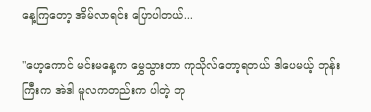နေ့ကြတော့ အိမ်လာရင်း ပြောပါတယ်...

"ဟေ့ကောင် မင်းမနေ့က မွှေသွားတာ ကုသိုလ်တော့ရတယ် ဒါပေမယ့် ဘုန်းကြီးက အဲဒါ မူလကတည်းက ပါတဲ့ ဘု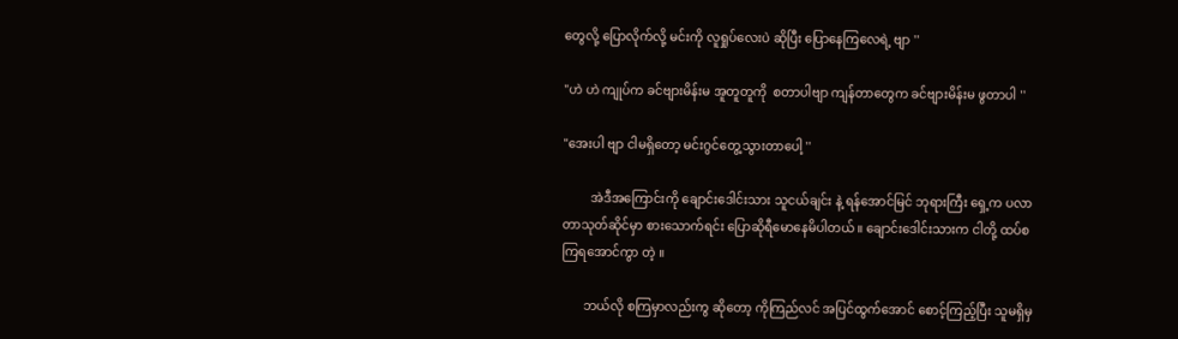တွေလို့ ပြောလိုက်လို့ မင်းကို လူရှုပ်လေးပဲ ဆိုပြီး ပြောနေကြလေရဲ့ ဗျာ ''

"ဟဲ ဟဲ ကျုပ်က ခင်ဗျားမိန်းမ အူတူတူကို  စတာပါဗျာ ကျန်တာတွေက ခင်ဗျားမိန်းမ ဖွတာပါ ''

"အေးပါ ဗျာ ငါမရှိတော့ မင်းဂွင်တွေ့သွားတာပေါ့ ''

         အဲဒီအကြောင်းကို ချောင်းဒေါင်းသား သူငယ်ချင်း နဲ့ ရန်အောင်မြင် ဘုရားကြီး ရှေ့က ပလာတာသုတ်ဆိုင်မှာ စားသောက်ရင်း ပြောဆိုရီမောနေမိပါတယ် ။ ချောင်းဒေါင်းသားက ငါတို့ ထပ်စကြရအောင်ကွာ တဲ့ ။

       ဘယ်လို စကြမှာလည်းကွ ဆိုတော့ ကိုကြည်လင် အပြင်ထွက်အောင် စောင့်ကြည့်ပြီး သူမရှိမှ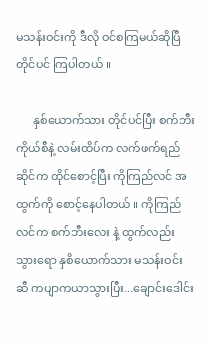မသန်းဝင်းကို ဒီလို ဝင်စကြမယ်ဆိုပြီ တိုင်ပင် ကြပါတယ် ။

      နှစ်ယောက်သား တိုင်ပင်ပြီး စက်ဘီးကိုယ်စီနဲ့ လမ်းထိပ်က လက်ဖက်ရည်ဆိုင်က ထိုင်စောင့်ပြီး ကိုကြည်လင် အထွက်ကို စောင့်နေပါတယ် ။ ကိုကြည်လင်က စက်ဘီးလေး နဲ့ ထွက်လည်းသွားရော နှစိယောက်သား မသန်းဝင်းဆီ ကပျာကယာသွားပြီး...ချောင်းဒေါင်း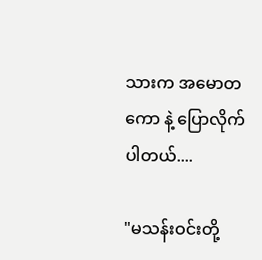သားက အမောတကော နဲ့ ပြောလိုက်ပါတယ်....

"မသန်းဝင်းတို့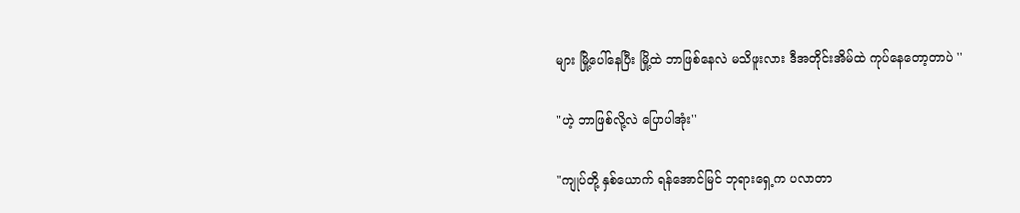များ မြို့ပေါ်နေပြီး မြို့ထဲ ဘာဖြစ်နေလဲ မသိဖူးလား ဒီအတိုင်းအိမ်ထဲ ကုပ်နေတော့တာပဲ ''

"ဟဲ့ ဘာဖြစ်လို့လဲ ပြောပါအုံး''

"ကျုပ်တို့ နှစ်ယောက် ရန်အောင်မြင် ဘုရားရှေ့က ပလာတာ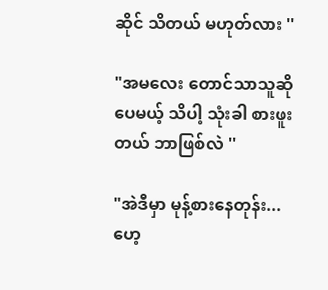ဆိုင် သိတယ် မဟုတ်လား ''

"အမလေး တောင်သာသူဆိုပေမယ့် သိပါ့ သုံးခါ စားဖူးတယ် ဘာဖြစ်လဲ ''

"အဲဒီမှာ မုန့်စားနေတုန်း...ဟေ့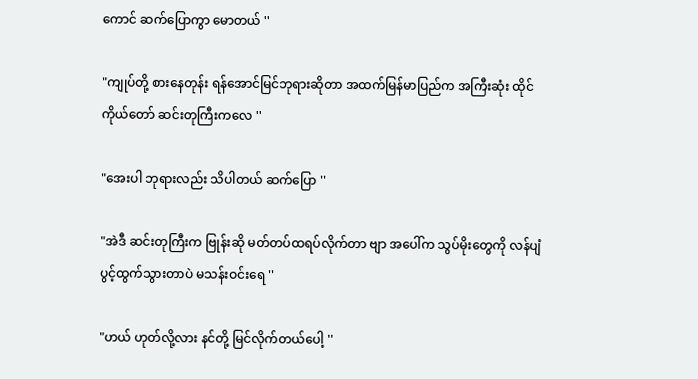ကောင် ဆက်ပြောကွာ မောတယ် ''

"ကျုပ်တို့ စားနေတုန်း ရန်အောင်မြင်ဘုရားဆိုတာ အထက်မြန်မာပြည်က အကြီးဆုံး ထိုင်ကိုယ်တော် ဆင်းတုကြီးကလေ ''

"အေးပါ ဘုရားလည်း သိပါတယ် ဆက်ပြော ''

"အဲဒီ ဆင်းတုကြီးက ဗြုန်းဆို မတ်တပ်ထရပ်လိုက်တာ ဗျာ အပေါ်က သွပ်မိုးတွေကို လန်ပျံ ပွင့်ထွက်သွားတာပဲ မသန်းဝင်းရေ ''

"ဟယ် ဟုတ်လို့လား နင်တို့ မြင်လိုက်တယ်ပေါ့ ''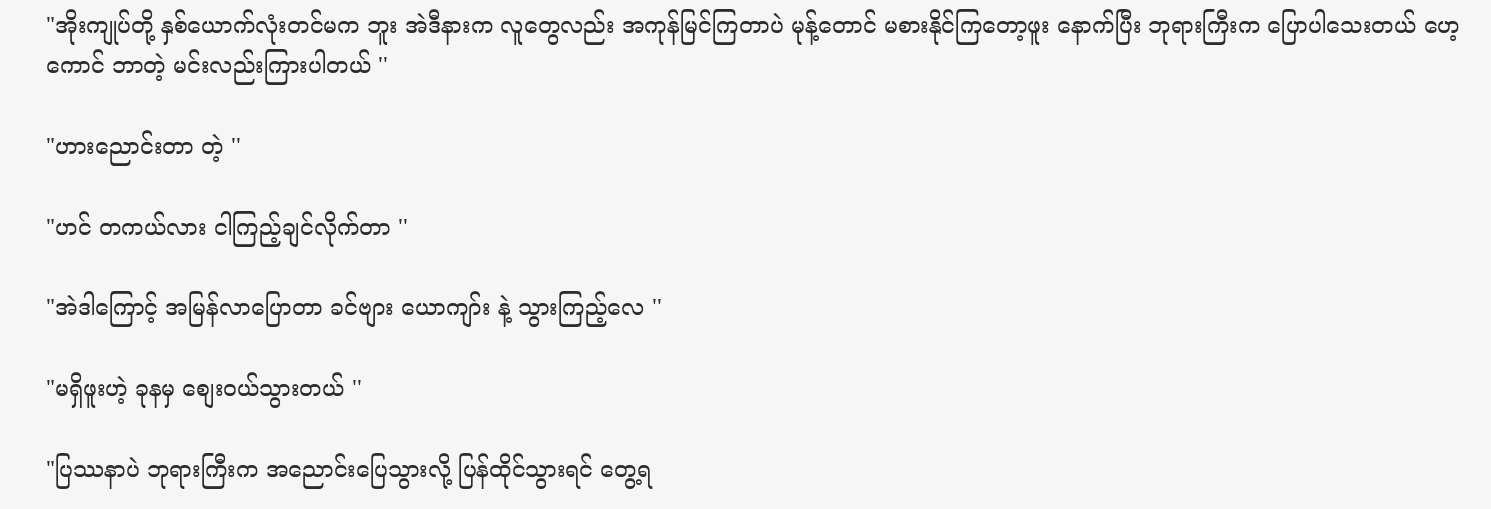"အိုးကျုပ်တို့ နှစ်ယောက်လုံးတင်မက ဘူး အဲဒီနားက လူတွေလည်း အကုန်မြင်ကြတာပဲ မုန့်တောင် မစားနိုင်ကြတော့ဖူး နောက်ပြီး ဘုရားကြီးက ပြောပါသေးတယ် ဟေ့ကောင် ဘာတဲ့ မင်းလည်းကြားပါတယ် ''

"ဟားညောင်းတာ တဲ့ ''

"ဟင် တကယ်လား ငါကြည့်ချင်လိုက်တာ ''

"အဲဒါကြောင့် အမြန်လာပြောတာ ခင်ဗျား ယောကျာ်း နဲ့ သွားကြည့်လေ ''

"မရှိဖူးဟဲ့ ခုနမှ စျေးဝယ်သွားတယ် ''

"ပြဿနာပဲ ဘုရားကြီးက အညောင်းပြေသွားလို့ ပြန်ထိုင်သွားရင် တွေ့ရ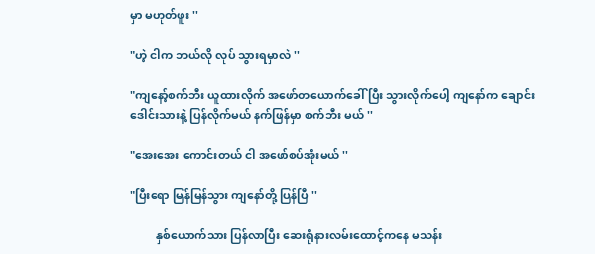မှာ မဟုတ်ဖူး ''

"ဟဲ့ ငါက ဘယ်လို လုပ် သွားရမှာလဲ ''

"ကျနော့်စက်ဘီး ယူထားလိုက် အဖော်တယောက်ခေါ်ပြီး သွားလိုက်ပေါ့ ကျနော်က ချောင်းဒေါင်းသားနဲ့ ပြန်လိုက်မယ် နက်ဖြန်မှာ စက်ဘီး မယ် ''

"အေးအေး ကောင်းတယ် ငါ အဖော်စပ်အုံးမယ် ''

"ပြီးရော မြန်မြန်သွား ကျနော်တို့ ပြန်ပြီ ''

         နှစ်ယောက်သား ပြန်လာပြီး ဆေးရုံနားလမ်းထောင့်ကနေ မသန်း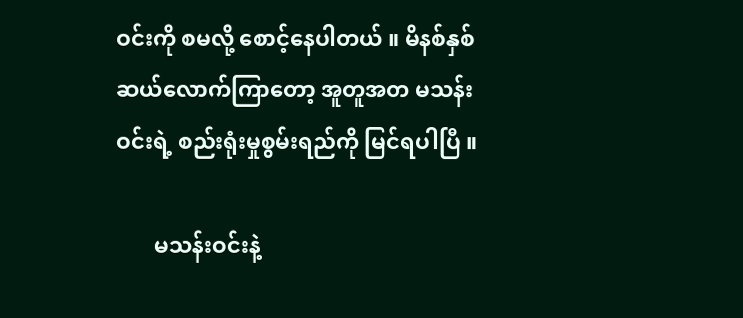ဝင်းကို စမလို့ စောင့်နေပါတယ် ။ မိနစ်နှစ်ဆယ်လောက်ကြာတော့ အူတူအတ မသန်းဝင်းရဲ့ စည်းရုံးမှုစွမ်းရည်ကို မြင်ရပါပြီ ။

       မသန်းဝင်းနဲ့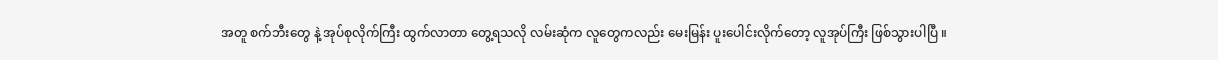အတူ စက်ဘီးတွေ နဲ့ အုပ်စုလိုက်ကြီး ထွက်လာတာ တွေ့ရသလို လမ်းဆုံက လူတွေကလည်း မေးမြန်း ပူးပေါင်းလိုက်တော့ လူအုပ်ကြီး ဖြစ်သွားပါပြီ ။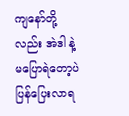ကျနော်တို့လည်း အဲဒါ နဲ့ မပြောရဲတော့ပဲ ပြန်ပြေးလာရ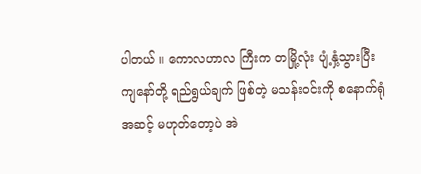ပါတယ် ။ ကောလဟာလ ကြီးက တမြို့လုံး ပျံ့နှံ့သွားပြီး ကျနော်တို့ ရည်ရွယ်ချက် ဖြစ်တဲ့ မသန်းဝင်းကို စနောက်ရုံ အဆင့် မဟုတ်တော့ပဲ အဲ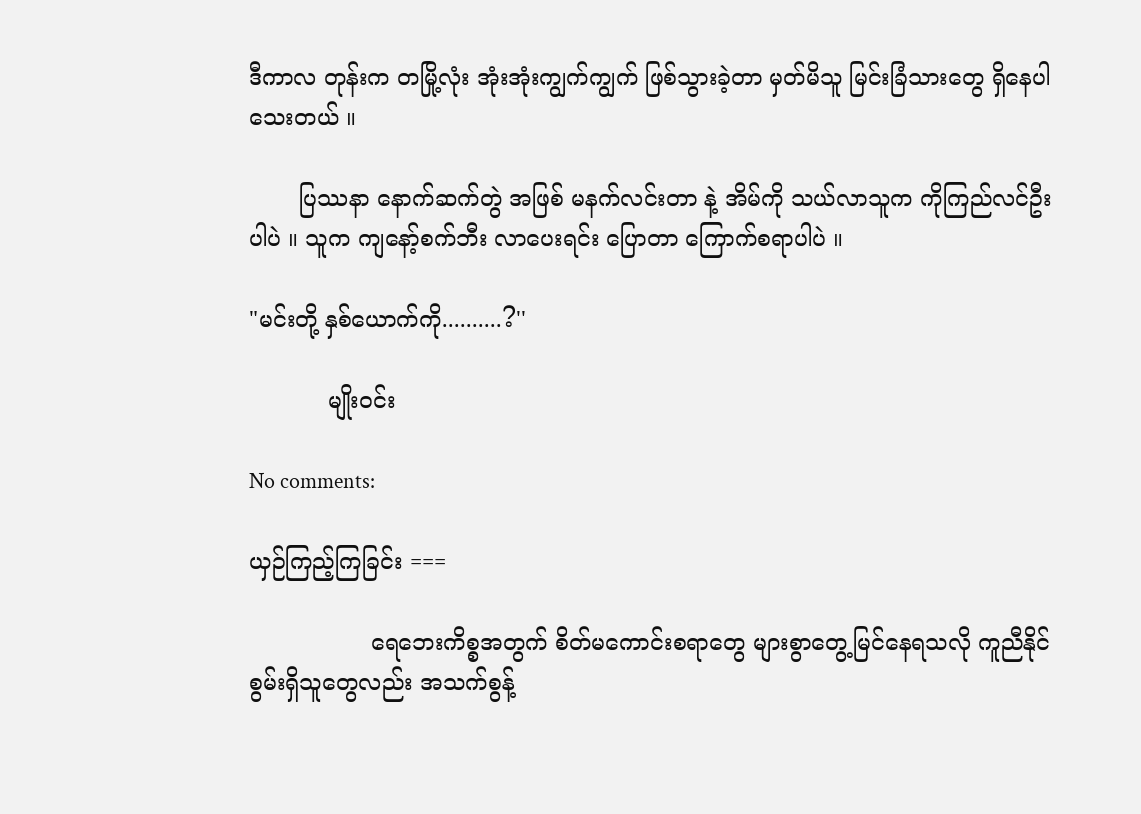ဒီကာလ တုန်းက တမြို့လုံး အုံးအုံးကျွက်ကျွက် ဖြစ်သွားခဲ့တာ မှတ်မိသူ မြင်းခြံသားတွေ ရှိနေပါသေးတယ် ။

       ပြဿနာ နောက်ဆက်တွဲ အဖြစ် မနက်လင်းတာ နဲ့ အိမ်ကို သယ်လာသူက ကိုကြည်လင်ဦးပါပဲ ။ သူက ကျနော့်စက်ဘီး လာပေးရင်း ပြောတာ ကြောက်စရာပါပဲ ။

"မင်းတို့ နှစ်ယောက်ကို..........?''

           မျိုးဝင်း

No comments:

ယှဉ်ကြည့်ကြခြင်း ===

                 ရေဘေးကိစ္စအတွက် စိတ်မကောင်းစရာတွေ များစွာတွေ့မြင်နေရသလို ကူညီနိုင်စွမ်းရှိသူတွေလည်း အသက်စွန့်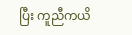ပြီး ကူညီကယိ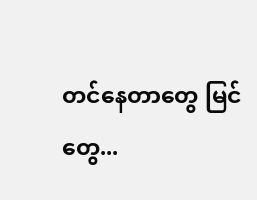တင်နေတာတွေ မြင်တွေ...